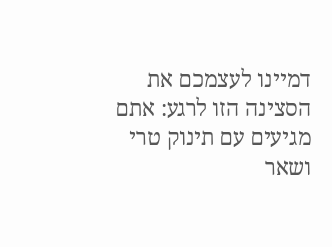דמיינו לעצמכם את הסצינה הזו לרגע: אתם מגיעים עם תינוק טרי ושאר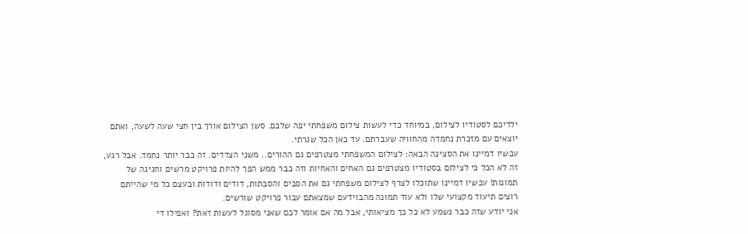ילדיכם לסטודיו לצילום, במיוחד כדי לעשות צילום משפחתי יפה שלכם. סשן הצילום אורך בין חצי שעה לשעה, ואתם יוצאים עם מזכרת נחמדה מהחוויה שעברתם. עד כאן הכל שגרתי.
עכשיו דמיינו את הסצינה הבאה: לצילום המשפחתי מצטרפים גם ההורים.. משני הצדדים. זה כבר יותר נחמד. אבל רגע, זה לא הכל כי לצילום בסטודיו מצטרפים גם האחים והאחיות וזה כבר ממש הפך להיות פרויקט מרשים וחגיגה של תמונות! עכשיו דמיינו שתוכלו לצרף לצילום משפחתי גם את הסבים והסבתות, דודים ודודות ובעצם כל מי שהייתם רוצים תיעוד מקצועי שלו ולא עוד תמונה מהבוידעם שמצאתם עבור פרויקט שורשים.
אני יודע שזה כבר נשמע לא כל כך מציאותי, אבל מה אם אומר לכם שאני מסוגל לעשות זאת? ואפילו די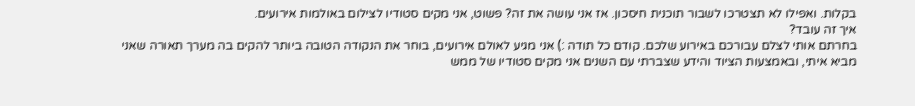בקלות. ואפילו לא תצטרכו לשבור תוכנית חיסכון. אז אני עושה את זה? פשוט, אני מקים סטודיו לצילום באולמות אירועים.
איך זה עובד?
בחרתם אותי לצלם עבורכם באירוע שלכם. קודם כל תודה :) אני מגיע לאולם אירועים, בוחר את הנקודה הטובה ביותר להקים בה מערך תאורה שאני מביא איתי, ובאמצעות הציוד והידע שצברתי עם השנים אני מקים סטודיו של ממש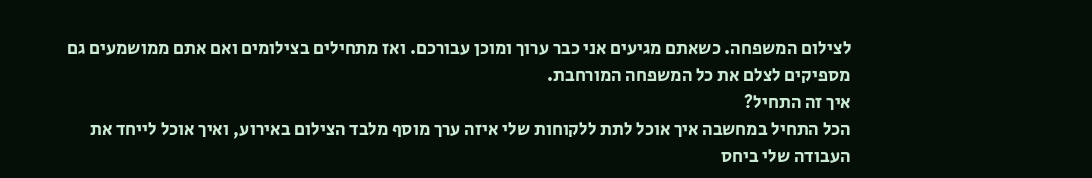לצילום המשפחה. כשאתם מגיעים אני כבר ערוך ומוכן עבורכם. ואז מתחילים בצילומים ואם אתם ממושמעים גם מספיקים לצלם את כל המשפחה המורחבת.
איך זה התחיל?
הכל התחיל במחשבה איך אוכל לתת ללקוחות שלי איזה ערך מוסף מלבד הצילום באירוע, ואיך אוכל לייחד את העבודה שלי ביחס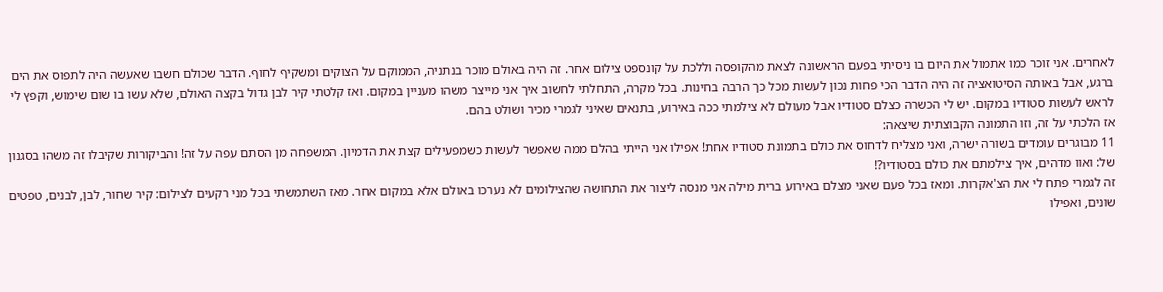לאחרים. אני זוכר כמו אתמול את היום בו ניסיתי בפעם הראשונה לצאת מהקופסה וללכת על קונספט צילום אחר. זה היה באולם מוכר בנתניה, הממוקם על הצוקים ומשקיף לחוף. הדבר שכולם חשבו שאעשה היה לתפוס את הים ברגע, אבל באותה הסיטואציה זה היה הדבר הכי פחות נכון לעשות מכל כך הרבה בחינות. בכל מקרה, התחלתי לחשוב איך אני מייצר משהו מעניין במקום. ואז קלטתי קיר לבן גדול בקצה האולם, שלא עשו בו שום שימוש, וקפץ לי לראש לעשות סטודיו במקום. יש לי הכשרה כצלם סטודיו אבל מעולם לא צילמתי ככה באירוע, בתנאים שאיני לגמרי מכיר ושולט בהם.
אז הלכתי על זה, וזו התמונה הקבוצתית שיצאה:
11 מבוגרים עומדים בשורה ישרה, ואני מצליח לדחוס את כולם בתמונת סטודיו אחת! אפילו אני הייתי בהלם ממה שאפשר לעשות כשמפעילים קצת את הדמיון. המשפחה מן הסתם עפה על זה! והביקורות שקיבלו זה משהו בסגנון של: ואוו מדהים, איך צילמתם את כולם בסטודיו?!
זה לגמרי פתח לי את הצ'אקרות. ומאז בכל פעם שאני מצלם באירוע ברית מילה אני מנסה ליצור את התחושה שהצילומים לא נערכו באולם אלא במקום אחר. מאז השתמשתי בכל מני רקעים לצילום: קיר שחור, לבן, לבנים, טפטים שונים, ואפילו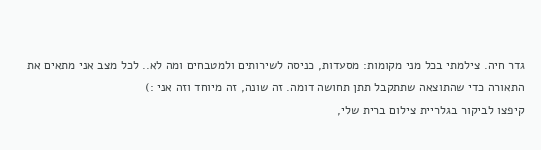גדר חיה. צילמתי בכל מני מקומות: מסעדות, כניסה לשירותים ולמטבחים ומה לא.. לכל מצב אני מתאים את התאורה כדי שהתוצאה שתתקבל תתן תחושה דומה. זה שונה, זה מיוחד וזה אני :)
קיפצו לביקור בגלריית צילום ברית שלי,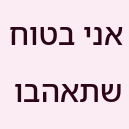אני בטוח שתאהבו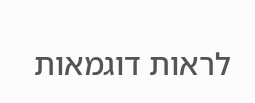לראות דוגמאות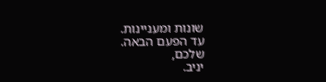שונות ומעניינות.
עד הפעם הבאה.
שלכם,
יניב.